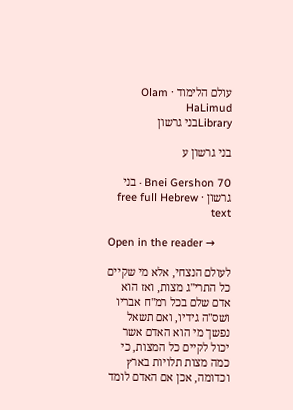עולם הלימוד · Olam HaLimud
Libraryבני גרשון

בני גרשון ע

Bnei Gershon 70 · בני גרשון · free full Hebrew text

Open in the reader →

לעולם הנצחי, אלא מי שקיים כל התרי"ג מצות, ואז הוא אדם שלם בכל רמ"ח אבריו ושס"ה גידיו, ואם תשאל נפשך מי הוא האדם אשר יכול לקיים כל המצות, כי כמה מצות תלויות בארץ וכדומה, אכן אם האדם לומד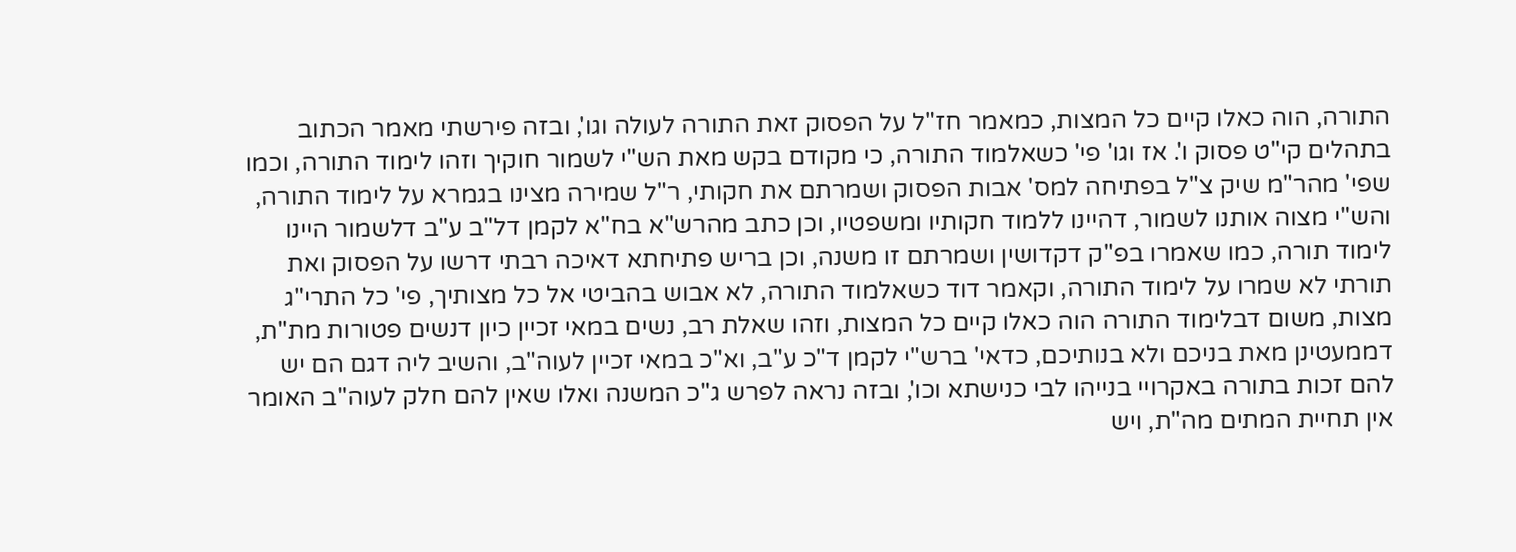התורה, הוה כאלו קיים כל המצות, כמאמר חז"ל על הפסוק זאת התורה לעולה וגו', ובזה פירשתי מאמר הכתוב בתהלים קי"ט פסוק ו'. אז וגו' פי' כשאלמוד התורה, כי מקודם בקש מאת הש"י לשמור חוקיך וזהו לימוד התורה, וכמו שפי' מהר"מ שיק צ"ל בפתיחה למס' אבות הפסוק ושמרתם את חקותי, ר"ל שמירה מצינו בגמרא על לימוד התורה, והש"י מצוה אותנו לשמור, דהיינו ללמוד חקותיו ומשפטיו, וכן כתב מהרש"א בח"א לקמן דל"ב ע"ב דלשמור היינו לימוד תורה, כמו שאמרו בפ"ק דקדושין ושמרתם זו משנה, וכן בריש פתיחתא דאיכה רבתי דרשו על הפסוק ואת תורתי לא שמרו על לימוד התורה, וקאמר דוד כשאלמוד התורה, לא אבוש בהביטי אל כל מצותיך, פי' כל התרי"ג מצות, משום דבלימוד התורה הוה כאלו קיים כל המצות, וזהו שאלת רב, נשים במאי זכיין כיון דנשים פטורות מת"ת, דממעטינן מאת בניכם ולא בנותיכם, כדאי' ברש"י לקמן ד"כ ע"ב, וא"כ במאי זכיין לעוה"ב, והשיב ליה דגם הם יש להם זכות בתורה באקרויי בנייהו לבי כנישתא וכו', ובזה נראה לפרש ג"כ המשנה ואלו שאין להם חלק לעוה"ב האומר אין תחיית המתים מה"ת, ויש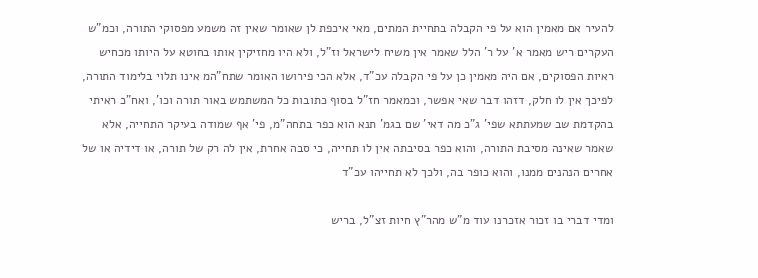להעיר אם מאמין הוא על פי הקבלה בתחיית המתים, מאי איכפת לן שאומר שאין זה משמע מפסוקי התורה, וכמ"ש העקרים ריש מאמר א' על ר' הלל שאמר אין משיח לישראל וז"ל, ולא היו מחזיקין אותו בחוטא על היותו מכחיש ראיות הפסוקים, אם היה מאמין כן על פי הקבלה עכ"ד, אלא הכי פירושו האומר שתח"המ אינו תלוי בלימוד התורה, לפיכך אין לו חלק, דזהו דבר שאי אפשר, וכמאמר חז"ל בסוף כתובות כל המשתמש באור תורה וכו', ואח"כ ראיתי בהקדמת שב שמעתתא שפי' ג"כ מה דאי' שם בגמ' תנא הוא כפר בתחה"מ, פי' אף שמודה בעיקר התחייה, אלא שאמר שאינה מסיבת התורה, והוא כפר בסיבתה אין לו תחייה, כי סבה אחרת, אין לה רק של תורה, או דידיה או של אחרים הנהנים ממנו, והוא כופר בה, ולכך לא תחייהו עכ"ד

ומדי דברי בו זכור אזכרנו עוד מ"ש מהר"ץ חיות זצ"ל, בריש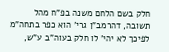חלק בשם הלחם משנה בפ"ח מהל תשובה, דהרמב"ן גרי' הוא כפר בתחה"מ לפיכך לא יהי' לו חלק בעוה"ב ע"ש,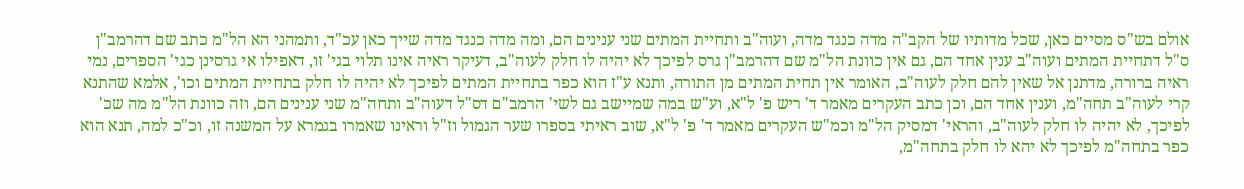אולם בש"ס מסיים כאן, שכל מדותיו של הקב"ה מדה כנגד מדה, ועוה"ב ותחיית המתים שני ענינים הם, ומה מדה כנגד מדה שייך כאן עכ"ד, ותמהני הא הל"מ כתב שם דהרמב"ן ס"ל דתחיית המתים ועוה"ב ענין אחד הם, גם אין כוונת הל"מ שם דהרמב"ן גרס לפיכך לא יהיה לו חלק לעוה"ב, דעיקר ראיה אינו תלוי בגי' זו, דאפילו אי גרסינן כגי' הספרים, נמי ראיה ברורה, מדתנן אל שאין להם חלק לעוה"ב, האומר אין תחית המתים מן התורה, ותנא ע"ז הוא כפר בתחיית המתים לפיכך לא יהיה לו חלק בתחיית המתים וכו', אלמא שהתנא קרי לעוה"ב תחה"מ, וענין אחד הם, וכן כתב העקרים מאמר ד' ריש פ' ל"א, וע"ש במה שמיישב גם לשי' הרמב"ם דס"ל דעוה"ב ותחה"מ שני ענינים הם, וזה כוונת הל"מ מה שכ' לפיכך, לא יהיה לו חלק לעוה"ב, והראי' דמסיק הל"מ וכמ"ש העקרים מאמר ד' פ' ל"א, שוב ראיתי בספרו שער הגמול וז"ל וראינו שאמרו בגמרא על המשנה זו, וכ"כ למה, תנא הוא כפר בתחה"מ לפיכך לא יהא לו חלק בתחה"מ,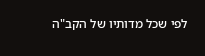לפי שכל מדותיו של הקב"ה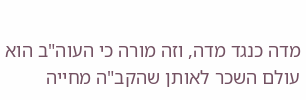מדה כנגד מדה, וזה מורה כי העוה"ב הוא עולם השכר לאותן שהקב"ה מחייה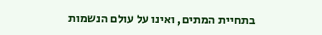בתחיית המתים, ואינו על עולם הנשמות